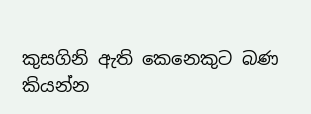කුසගිනි ඇති කෙනෙකුට බණ කියන්න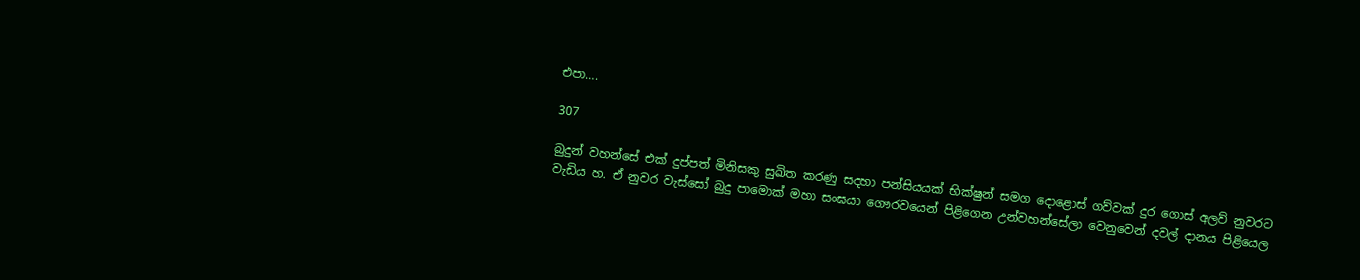එපා….

307

බුදුන් වහන්සේ එක් දුප්පත් මිනිසකු සුඛිත කරණු සදහා පන්සියයක් භික්ෂුන් සමග දොළොස් ගව්වක් දුර ගොස් අලව් නුවරට වැඩිය හ. ඒ නුවර වැස්සෝ බුදු පාමොක් මහා සංඝයා ගෞරවයෙන් පිළිගෙන උන්වහන්සේලා වෙනුවෙන් දවල් දානය පිළියෙල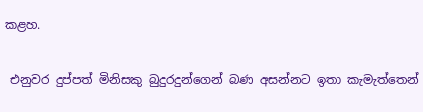කළහ.

 එනුවර දුප්පත් මිනිසකු බුදුරදුන්ගෙන් බණ අසන්නට ඉතා කැමැත්තෙන්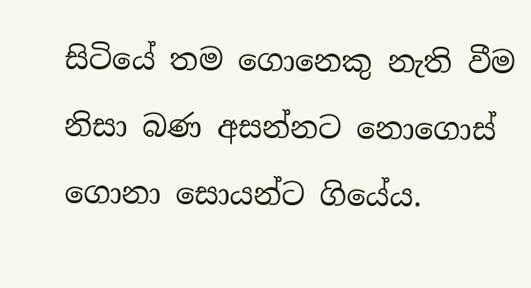සිටියේ තම ගොනෙකු නැති වීම නිසා බණ අසන්නට නොගොස් ගොනා සොයන්ට ගියේය.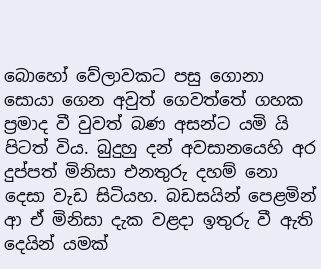බොහෝ වේලාවකට පසු ගොනා සොයා ගෙන අවුත් ගෙවත්තේ ගහක ප්‍රමාද වී වුවත් බණ අසන්ට යමි යි පිටත් විය. බුදුහු දන් අවසානයෙහි අර දුප්පත් මිනිසා එනතුරු දහම් නො දෙසා වැඩ සිටියහ. බඩසයින් පෙළමින් ආ ඒ මිනිසා දැක වළදා ඉතුරු වී ඇති දෙයින් යමක්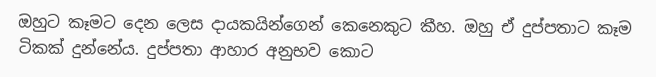ඔහුට කෑමට දෙන ලෙස දායකයින්ගෙන් කෙනෙකුට කීහ. ඔහු ඒ දුප්පතාට කෑම ටිකක් දුන්නේය. දුප්පතා ආහාර අනුභව කොට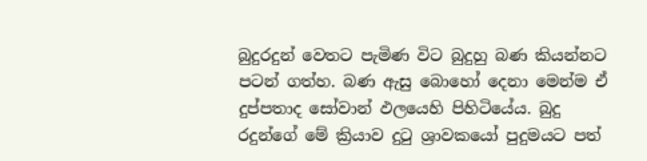බුදුරදුන් වෙතට පැමිණ විට බුදුහු බණ කියන්නට පටන් ගත්හ. බණ ඇසු බොහෝ දෙනා මෙන්ම ඒ දුප්පතාද සෝවාන් ඵලයෙහි පිහිටියේය. බුදු රදුන්ගේ මේ ක්‍රියාව දුටු ශ්‍රාවකයෝ පුදුමයට පත්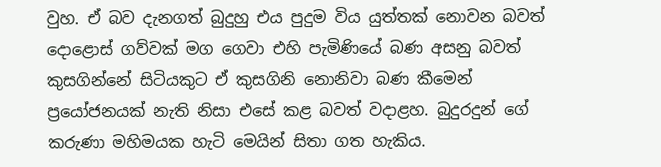වුහ. ඒ බව දැනගත් බුදුහු එය පුදුම විය යුත්තක් නොවන බවත් දොළොස් ගව්වක් මග ගෙවා එහි පැමිණියේ බණ අසනු බවත් කුසගින්නේ සිටියකුට ඒ කුසගිනි නොනිවා බණ කීමෙන් ප්‍රයෝජනයක් නැති නිසා එසේ කළ බවත් වදාළහ. බුදුරදුන් ගේ කරුණා මහිමයක හැටි මෙයින් සිතා ගත හැකිය.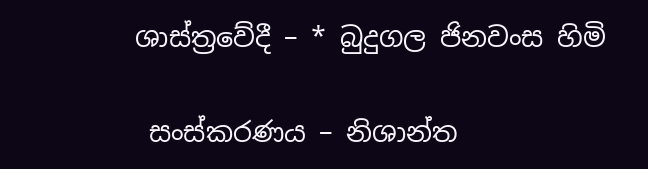ශාස්ත්‍රවේදී – * බුදුගල ජිනවංස හිමි

 සංස්කරණය – නිශාන්ත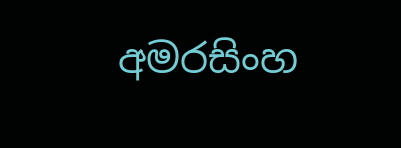අමරසිංහ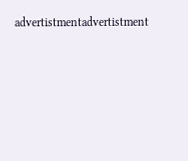advertistmentadvertistment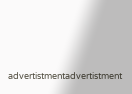advertistmentadvertistment